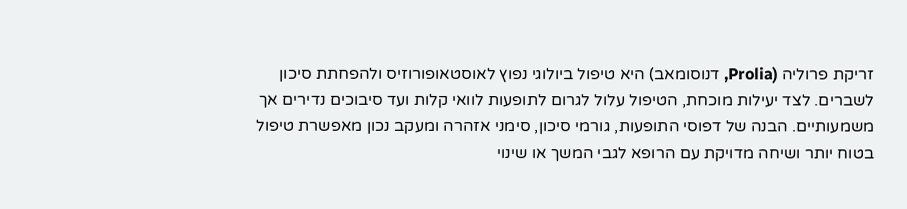זריקת פרוליה (Prolia, דנוסומאב) היא טיפול ביולוגי נפוץ לאוסטאופורוזיס ולהפחתת סיכון לשברים. לצד יעילות מוכחת, הטיפול עלול לגרום לתופעות לוואי קלות ועד סיבוכים נדירים אך משמעותיים. הבנה של דפוסי התופעות, גורמי סיכון, סימני אזהרה ומעקב נכון מאפשרת טיפול בטוח יותר ושיחה מדויקת עם הרופא לגבי המשך או שינוי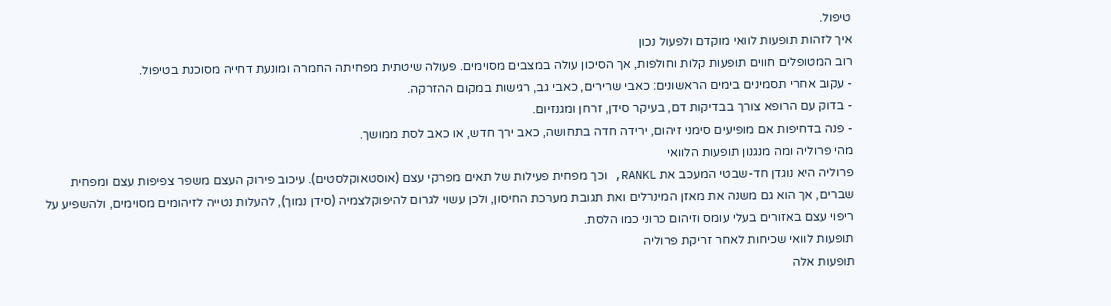טיפול.
איך לזהות תופעות לוואי מוקדם ולפעול נכון
רוב המטופלים חווים תופעות קלות וחולפות, אך הסיכון עולה במצבים מסוימים. פעולה שיטתית מפחיתה החמרה ומונעת דחייה מסוכנת בטיפול.
- עקוב אחרי תסמינים בימים הראשונים: כאבי שרירים, כאבי גב, רגישות במקום ההזרקה.
- בדוק עם הרופא צורך בבדיקות דם, בעיקר סידן, זרחן ומגנזיום.
- פנה בדחיפות אם מופיעים סימני זיהום, ירידה חדה בתחושה, כאב ירך חדש, או כאב לסת ממושך.
מהי פרוליה ומה מנגנון תופעות הלוואי
פרוליה היא נוגדן חד-שבטי המעכב את RANKL, וכך מפחית פעילות של תאים מפרקי עצם (אוסטאוקלסטים). עיכוב פירוק העצם משפר צפיפות עצם ומפחית שברים, אך הוא גם משנה את מאזן המינרלים ואת תגובת מערכת החיסון, ולכן עשוי לגרום להיפוקלצמיה (סידן נמוך), להעלות נטייה לזיהומים מסוימים, ולהשפיע על ריפוי עצם באזורים בעלי עומס וזיהום כרוני כמו הלסת.
תופעות לוואי שכיחות לאחר זריקת פרוליה
תופעות אלה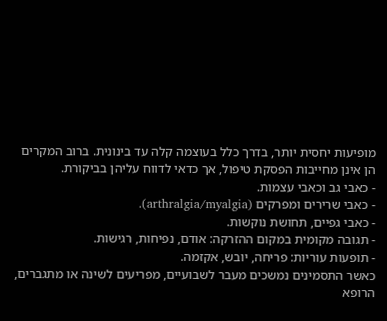מופיעות יחסית יותר, בדרך כלל בעוצמה קלה עד בינונית. ברוב המקרים הן אינן מחייבות הפסקת טיפול, אך כדאי לדווח עליהן בביקורת.
- כאבי גב וכאבי עצמות.
- כאבי שרירים ומפרקים (arthralgia/myalgia).
- כאבי גפיים, תחושת נוקשות.
- תגובה מקומית במקום ההזרקה: אודם, נפיחות, רגישות.
- תופעות עוריות: פריחה, יובש, אקזמה.
כאשר התסמינים נמשכים מעבר לשבועיים, מפריעים לשינה או מתגברים, הרופא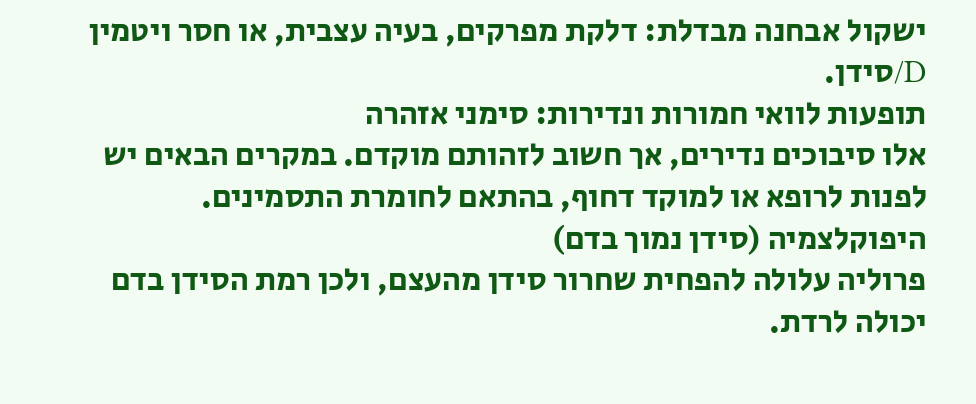ישקול אבחנה מבדלת: דלקת מפרקים, בעיה עצבית, או חסר ויטמין D/סידן.
תופעות לוואי חמורות ונדירות: סימני אזהרה
אלו סיבוכים נדירים, אך חשוב לזהותם מוקדם. במקרים הבאים יש לפנות לרופא או למוקד דחוף, בהתאם לחומרת התסמינים.
היפוקלצמיה (סידן נמוך בדם)
פרוליה עלולה להפחית שחרור סידן מהעצם, ולכן רמת הסידן בדם יכולה לרדת.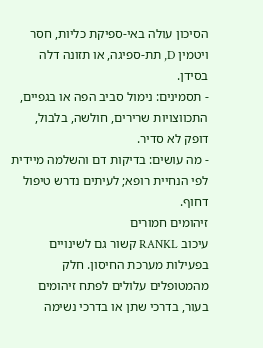הסיכון עולה באי-ספיקת כליות, חסר ויטמין D, תת-ספיגה, או תזונה דלה בסידן.
- תסמינים: נימול סביב הפה או בגפיים, התכווצויות שרירים, חולשה, בלבול, דופק לא סדיר.
- מה עושים: בדיקות דם והשלמה מיידית לפי הנחיית רופא; לעיתים נדרש טיפול דחוף.
זיהומים חמורים
עיכוב RANKL קשור גם לשינויים בפעילות מערכת החיסון. חלק מהמטופלים עלולים לפתח זיהומים בעור, בדרכי שתן או בדרכי נשימה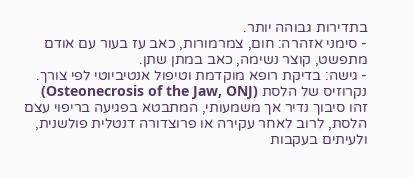בתדירות גבוהה יותר.
- סימני אזהרה: חום, צמרמורות, כאב עז בעור עם אודם מתפשט, קוצר נשימה, כאב במתן שתן.
- גישה: בדיקת רופא מוקדמת וטיפול אנטיביוטי לפי צורך.
נקרוזיס של הלסת (Osteonecrosis of the Jaw, ONJ)
זהו סיבוך נדיר אך משמעותי, המתבטא בפגיעה בריפוי עצם הלסת, לרוב לאחר עקירה או פרוצדורה דנטלית פולשנית, ולעיתים בעקבות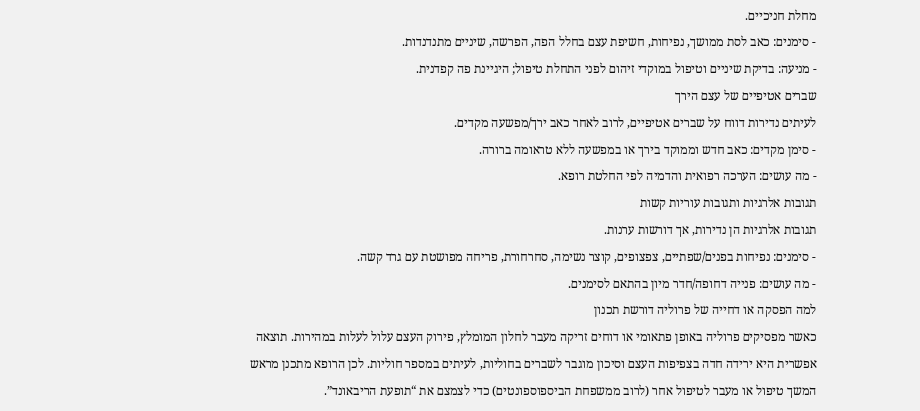מחלת חניכיים.
- סימנים: כאב לסת ממושך, נפיחות, חשיפת עצם בחלל הפה, הפרשה, שיניים מתנדנדות.
- מניעה: בדיקת שיניים וטיפול במוקדי זיהום לפני התחלת טיפול; היגיינת פה קפדנית.
שברים אטיפיים של עצם הירך
לעיתים נדירות דווח על שברים אטיפיים, לרוב לאחר כאב ירך/מפשעה מקדים.
- סימן מקדים: כאב חדש וממוקד בירך או במפשעה ללא טראומה ברורה.
- מה עושים: הערכה רפואית והדמיה לפי החלטת רופא.
תגובות אלרגיות ותגובות עוריות קשות
תגובות אלרגיות הן נדירות, אך דורשות ערנות.
- סימנים: נפיחות בפנים/שפתיים, צפצופים, קוצר נשימה, סחרחורת, פריחה מפושטת עם גרד קשה.
- מה עושים: פנייה דחופה/חדר מיון בהתאם לסימנים.
למה הפסקה או דחייה של פרוליה דורשת תכנון
כאשר מפסיקים פרוליה באופן פתאומי או דוחים זריקה מעבר לחלון המומלץ, פירוק העצם עלול לעלות במהירות. תוצאה אפשרית היא ירידה חדה בצפיפות העצם וסיכון מוגבר לשברים בחוליות, לעיתים במספר חוליות. לכן הרופא מתכנן מראש המשך טיפול או מעבר לטיפול אחר (לרוב ממשפחת הביספוספונטים) כדי לצמצם את “תופעת הריבאונד”.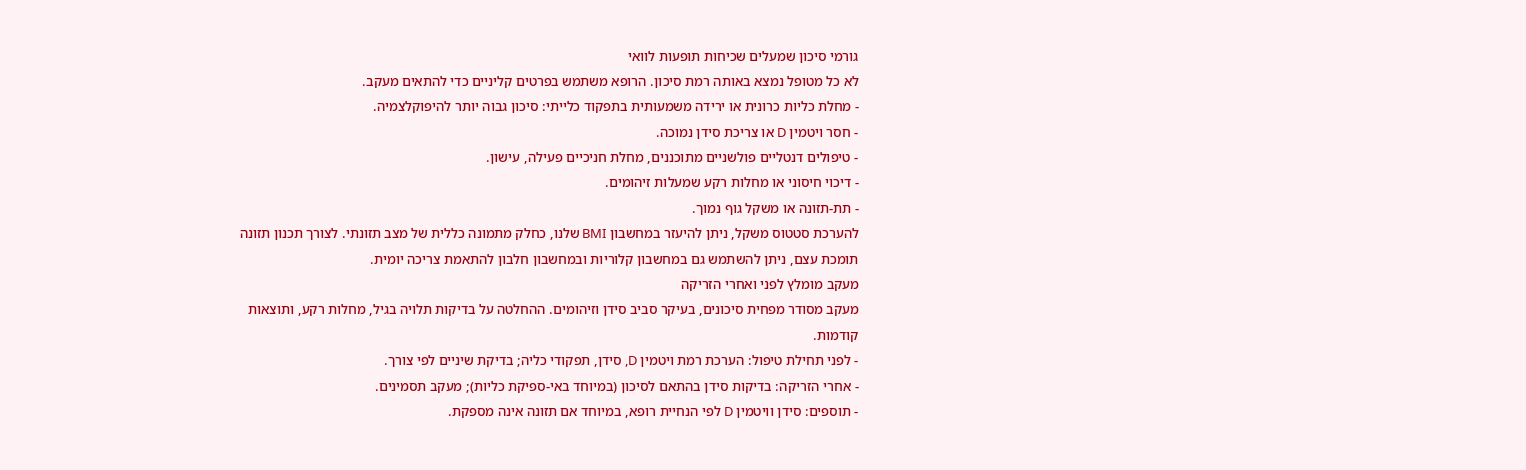גורמי סיכון שמעלים שכיחות תופעות לוואי
לא כל מטופל נמצא באותה רמת סיכון. הרופא משתמש בפרטים קליניים כדי להתאים מעקב.
- מחלת כליות כרונית או ירידה משמעותית בתפקוד כלייתי: סיכון גבוה יותר להיפוקלצמיה.
- חסר ויטמין D או צריכת סידן נמוכה.
- טיפולים דנטליים פולשניים מתוכננים, מחלת חניכיים פעילה, עישון.
- דיכוי חיסוני או מחלות רקע שמעלות זיהומים.
- תת-תזונה או משקל גוף נמוך.
להערכת סטטוס משקל, ניתן להיעזר במחשבון BMI שלנו, כחלק מתמונה כללית של מצב תזונתי. לצורך תכנון תזונה תומכת עצם, ניתן להשתמש גם במחשבון קלוריות ובמחשבון חלבון להתאמת צריכה יומית.
מעקב מומלץ לפני ואחרי הזריקה
מעקב מסודר מפחית סיכונים, בעיקר סביב סידן וזיהומים. ההחלטה על בדיקות תלויה בגיל, מחלות רקע, ותוצאות קודמות.
- לפני תחילת טיפול: הערכת רמת ויטמין D, סידן, תפקודי כליה; בדיקת שיניים לפי צורך.
- אחרי הזריקה: בדיקות סידן בהתאם לסיכון (במיוחד באי-ספיקת כליות); מעקב תסמינים.
- תוספים: סידן וויטמין D לפי הנחיית רופא, במיוחד אם תזונה אינה מספקת.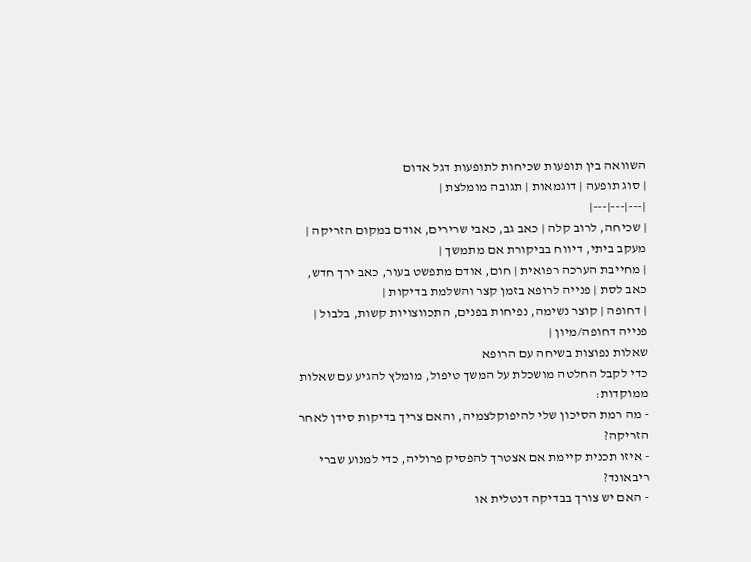השוואה בין תופעות שכיחות לתופעות דגל אדום
| סוג תופעה | דוגמאות | תגובה מומלצת |
|---|---|---|
| שכיחה, לרוב קלה | כאב גב, כאבי שרירים, אודם במקום הזריקה | מעקב ביתי, דיווח בביקורת אם מתמשך |
| מחייבת הערכה רפואית | חום, אודם מתפשט בעור, כאב ירך חדש, כאב לסת | פנייה לרופא בזמן קצר והשלמת בדיקות |
| דחופה | קוצר נשימה, נפיחות בפנים, התכווצויות קשות, בלבול | פנייה דחופה/מיון |
שאלות נפוצות בשיחה עם הרופא
כדי לקבל החלטה מושכלת על המשך טיפול, מומלץ להגיע עם שאלות ממוקדות:
- מה רמת הסיכון שלי להיפוקלצמיה, והאם צריך בדיקות סידן לאחר הזריקה?
- איזו תכנית קיימת אם אצטרך להפסיק פרוליה, כדי למנוע שברי ריבאונד?
- האם יש צורך בבדיקה דנטלית או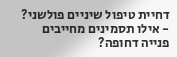דחיית טיפול שיניים פולשני?
- אילו תסמינים מחייבים פנייה דחופה?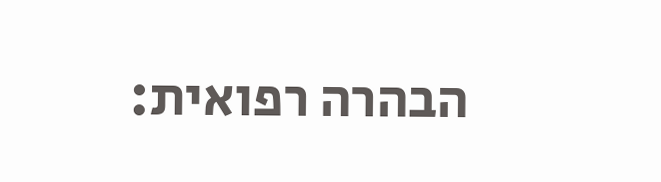הבהרה רפואית: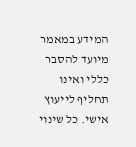המידע במאמר מיועד להסבר כללי ואינו תחליף לייעוץ אישי. כל שינוי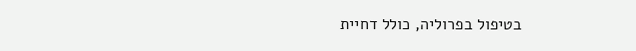בטיפול בפרוליה, כולל דחיית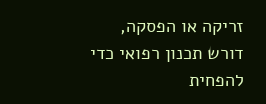זריקה או הפסקה, דורש תכנון רפואי כדי להפחית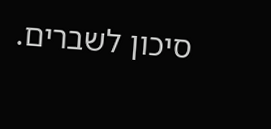סיכון לשברים.